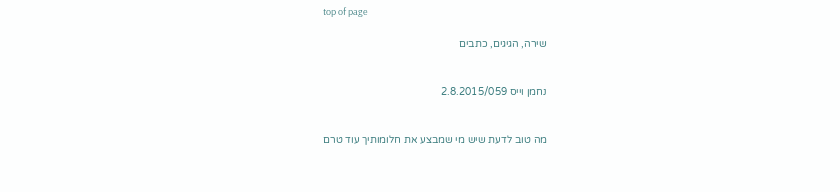top of page

שירה, הגיגים, כתבים


נחמן וייס 2.8.2015/059


מה טוב לדעת שיש מי שמבצע את חלומותיך עוד טרם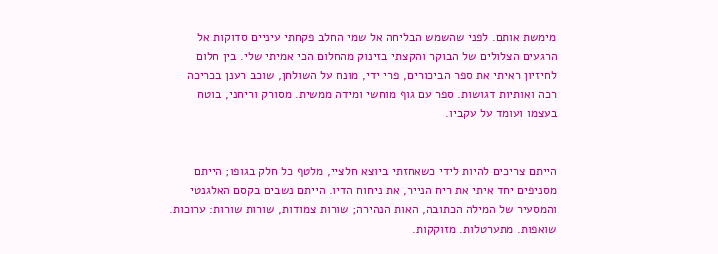מימשת אותם. לפני שהשמש הבליחה אל שמי החלב פקחתי עיניים סדוקות אל הרגעים הצלולים של הבוקר והקצתי בזינוק מהחלום הכי אמיתי שלי. בין חלום לחיזיון ראיתי את ספר הביכורים, פרי ידי, מונח על השולחן, שוכב רענן בכריכה רכה ואותיות דגושות. ספר עם גוף מוחשי ומידה ממשית. מסורק וריחני, בוטח בעצמו ועומד על עקביו.


הייתם צריכים להיות לידי כשאחזתי ביוצא חלציי, מלטף כל חלק בגופו; הייתם מסניפים יחד איתי את ריח הנייר, את ניחוח הדיו. הייתם נשבים בקסם האלגנטי והמסעיר של המילה הכתובה, האות הנהירה; שורות צמודות, שורות שורות: ערוכות. שואפות. מתערטלות. מזוקקות.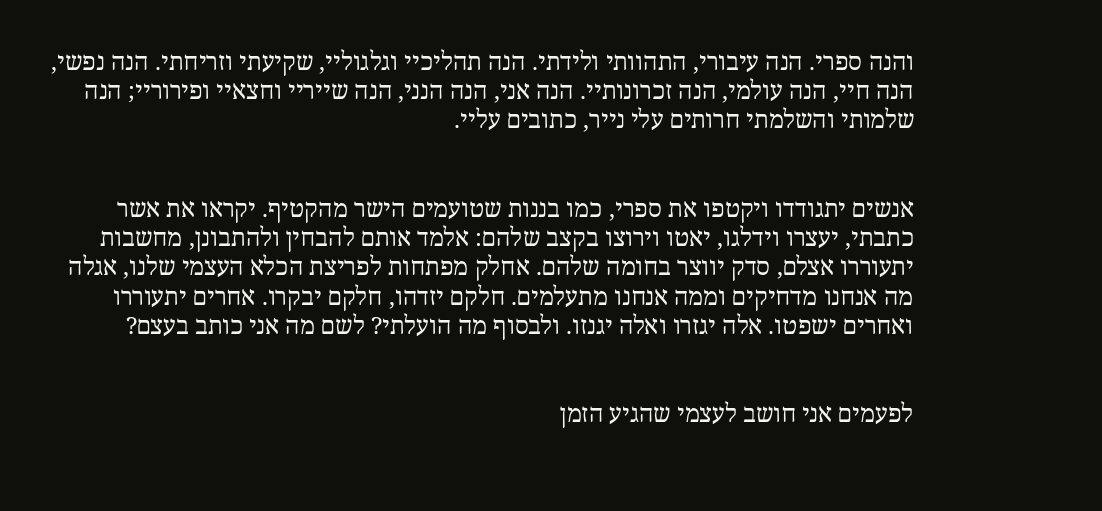והנה ספרי. הנה עיבורי, התהוותי ולידתי. הנה תהליכיי וגלגוליי, שקיעתי וזריחתי. הנה נפשי, הנה חיי, הנה עולמי, הנה זכרונותיי. הנה אני, הנה הנני, הנה שייריי וחצאיי ופירוריי; הנה שלמותי והשלמתי חרותים עלי נייר, כתובים עליי.


אנשים יתגודדו ויקטפו את ספרי, כמו בננות שטועמים הישר מהקטיף. יקראו את אשר כתבתי, יעצרו וידלגו, יאטו וירוצו בקצב שלהם: אלמד אותם להבחין ולהתבונן, מחשבות יתעוררו אצלם, סדק יווצר בחומה שלהם. אחלק מפתחות לפריצת הכלא העצמי שלנו, אגלה מה אנחנו מדחיקים וממה אנחנו מתעלמים. חלקם יזדהו, חלקם יבקרו. אחרים יתעוררו ואחרים ישפטו. אלה יגזרו ואלה יגנזו. ולבסוף מה הועלתי? לשם מה אני כותב בעצם?


לפעמים אני חושב לעצמי שהגיע הזמן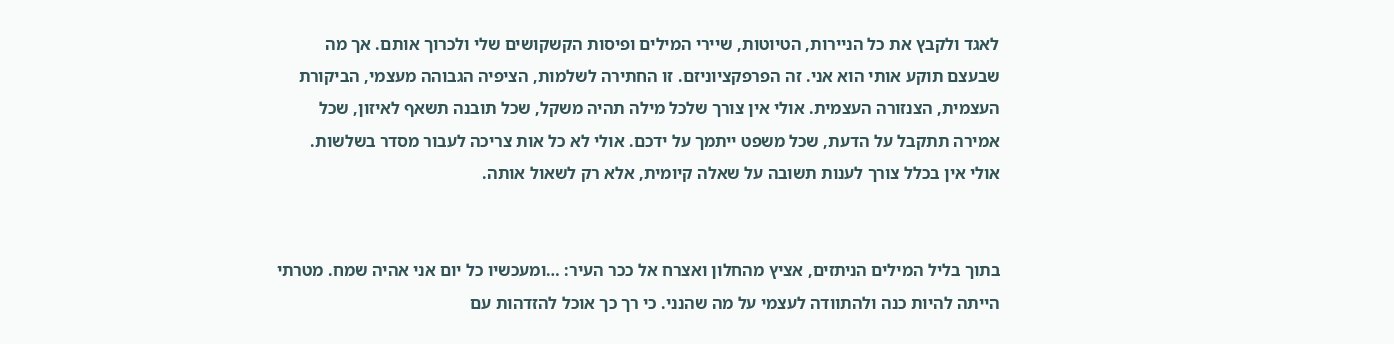לאגד ולקבץ את כל הניירות, הטיוטות, שיירי המילים ופיסות הקשקושים שלי ולכרוך אותם. אך מה שבעצם תוקע אותי הוא אני. זה הפרפקציוניזם. זו החתירה לשלמות, הציפיה הגבוהה מעצמי, הביקורת העצמית, הצנזורה העצמית. אולי אין צורך שלכל מילה תהיה משקל, שכל תובנה תשאף לאיזון, שכל אמירה תתקבל על הדעת, שכל משפט ייתמך על ידכם. אולי לא כל אות צריכה לעבור מסדר בשלשות. אולי אין בכלל צורך לענות תשובה על שאלה קיומית, אלא רק לשאול אותה.


בתוך בליל המילים הניתזים, אציץ מהחלון ואצרח אל ככר העיר: …ומעכשיו כל יום אני אהיה שמח. מטרתי הייתה להיות כנה ולהתוודה לעצמי על מה שהנני. כי רך כך אוכל להזדהות עם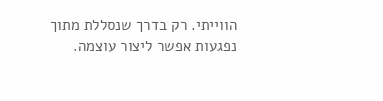הווייתי. רק בדרך שנסללת מתוך נפגעות אפשר ליצור עוצמה.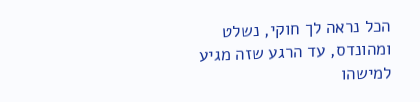הכל נראה לך חוקי, נשלט ומהונדס, עד הרגע שזה מגיע למישהו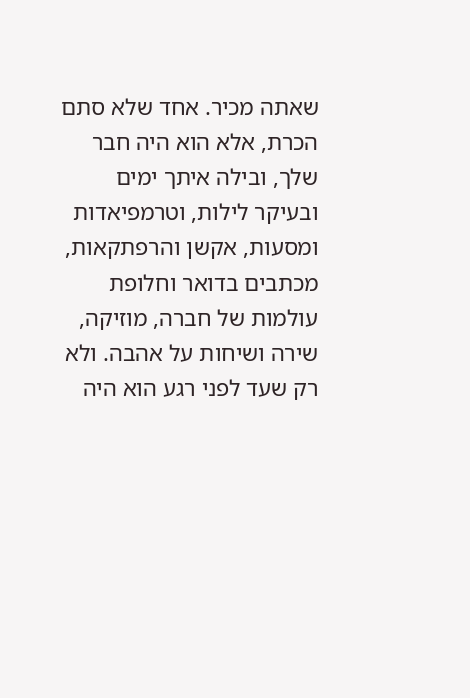שאתה מכיר. אחד שלא סתם הכרת, אלא הוא היה חבר שלך, ובילה איתך ימים ובעיקר לילות, וטרמפיאדות ומסעות, אקשן והרפתקאות, מכתבים בדואר וחלופת עולמות של חברה, מוזיקה, שירה ושיחות על אהבה. ולא רק שעד לפני רגע הוא היה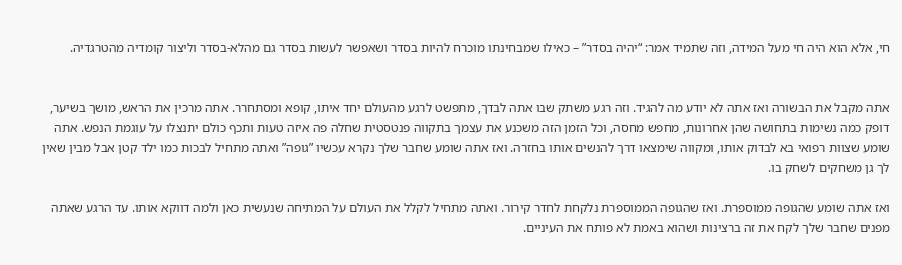חי, אלא הוא היה חי מעל המידה, וזה שתמיד אמר: “יהיה בסדר” – כאילו שמבחינתו מוכרח להיות בסדר ושאפשר לעשות בסדר גם מהלא-בסדר וליצור קומדיה מהטרגדיה.


אתה מקבל את הבשורה ואז אתה לא יודע מה להגיד. וזה רגע משתק שבו אתה לבדך, מתפשט לרגע מהעולם יחד איתו, קופא ומסתחרר. אתה מרכין את הראש, מושך בשיער, דופק כמה נשימות בתחושה שהן אחרונות, מחפש מחסה, וכל הזמן הזה משכנע את עצמך בתקווה פנטסטית שחלה פה איזה טעות ותכף כולם יתנצלו על עוגמת הנפש. אתה שומע שצוות רפואי בא לבדוק אותו, ומקווה שימצאו דרך להנשים אותו בחזרה. ואז אתה שומע שחבר שלך נקרא עכשיו ”גופה” ואתה מתחיל לבכות כמו ילד קטן אבל מבין שאין לך גן משחקים לשחק בו.

ואז אתה שומע שהגופה ממוספרת. ואז שהגופה הממוספרת נלקחת לחדר קירור. ואתה מתחיל לקלל את העולם על המתיחה שנעשית כאן ולמה דווקא אותו. עד הרגע שאתה מפנים שחבר שלך לקח את זה ברצינות ושהוא באמת לא פותח את העיניים.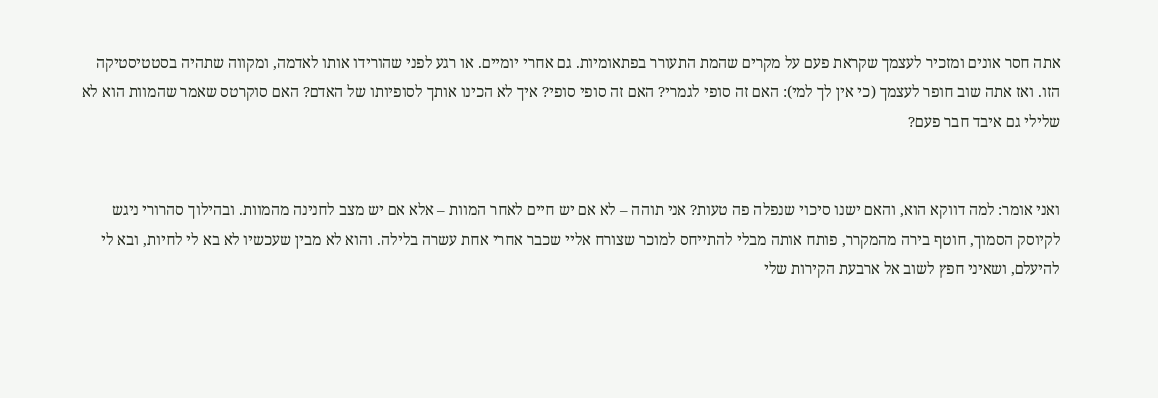אתה חסר אונים ומזכיר לעצמך שקראת פעם על מקרים שהמת התעורר בפתאומיות. גם אחרי יומיים. או רגע לפני שהורידו אותו לאדמה, ומקווה שתהיה בסטטיסטיקה הזו. ואז אתה שוב חופר לעצמך (כי אין לך למי): האם זה סופי לגמרי? האם זה סופי סופי? איך לא הכינו אותך לסופיותו של האדם? האם סוקרטס שאמר שהמוות הוא לא שלילי גם איבד חבר פעם?


ואני אומר: למה דווקא הוא, והאם ישנו סיכוי שנפלה פה טעות? אני תוהה – לא אם יש חיים לאחר המוות – אלא אם יש מצב לחנינה מהמוות. ובהילוך סהרורי ניגש לקיוסק הסמוך, חוטף בירה מהמקרר, פותח אותה מבלי להתייחס למוכר שצורח אליי שכבר אחרי אחת עשרה בלילה. והוא לא מבין שעכשיו לא בא לי לחיות, ובא לי להיעלם, ושאיני חפץ לשוב אל ארבעת הקירות שלי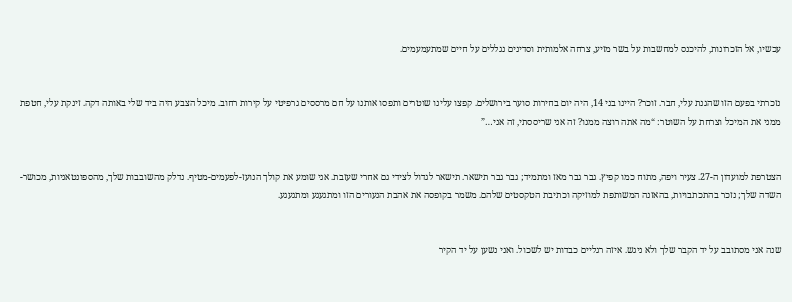עכשיו, אל הזכרונות, להיכנס למחשבות על בשר מזיע, צרחה אלמותית וסדינים נגללים על חיים שמתעמעמים.


נזכרתי בפעם הזו שהגנת עלי, חבר. זוכר? היינו בני 14, היה יום בחירות סוער בירושלים. קפצו עלינו שוטרים ותפסו אותנו על חם מרססים גרפיטי על קירות רחוב. מיכל הצבע היה ביד שלי באותה דקה. זינקת עלי, חטפת ממני את המיכל וצרחת על השוטר: “מה אתה רוצה ממנו? זה אני שריססתי, זה אני…”


הצטרפת למועדון ה-27. צעיר ויפה, מתוח כמו קפיץ. גבר גבר מאז ומתמיד; גבר גבר תישאר. תישאר לגדול לצידי גם אחרי שעזבת. אני שומע את קולך הנועז-לפעמים-מטיף. נדלק מהשובבות שלך, מהספונטאניות, מכושר-השדה שלך; נזכר בהתכתבויות, בהאזנה המשותפת למוזיקה וכתיבת הטקסטים שלהם. משמר בקופסה את אהבת הנעורים הזו ומתגעגע ומתגעגע.


שנה אני מסתובב על יד הקבר שלך ולא ניגש. איזה רגליים כבדות יש לשכול. ואני נשען על יד הקיר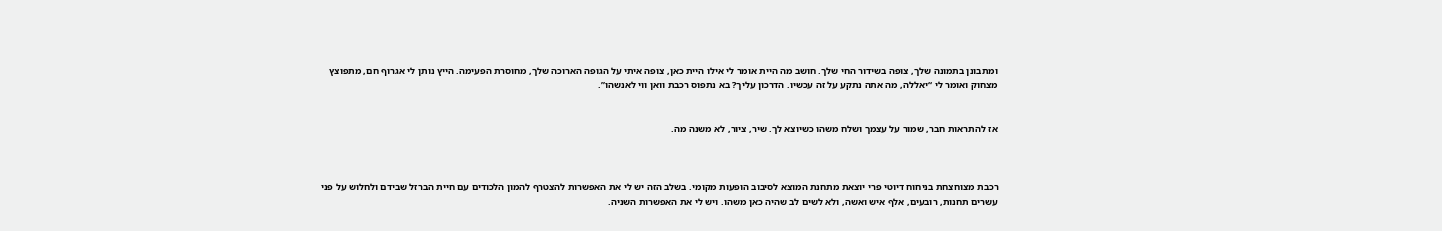ומתבונן בתמונה שלך, צופה בשידור החי שלך. חושב מה היית אומר לי אילו היית כאן, צופה איתי על הגופה הארוכה שלך, מחוסרת הפעימה. הייץ נותן לי אגרוף חם, מתפוצץ מצחוק ואומר לי “יאללה, מה אתה נתקע על זה עכשיו. הדרכון עליך? בא נתפוס רכבת וואן ווי לאנשהו”.


אז להתראות חבר, שמור על עצמך ושלח משהו כשיוצא לך. שיר, ציור, לא משנה מה.



רכבת מצוחצחת בניחוח דיוטי פרי יוצאת מתחנת המוצא לסיבוב הופעות מקומי. בשלב הזה יש לי את האפשרות להצטרף להמון הלכודים עם חיית הברזל שבידם ולחלוש על פני עשרים תחנות, רובעים, אלף איש ואשה, ולא לשים לב שהיה כאן משהו. ויש לי את האפשרות השניה.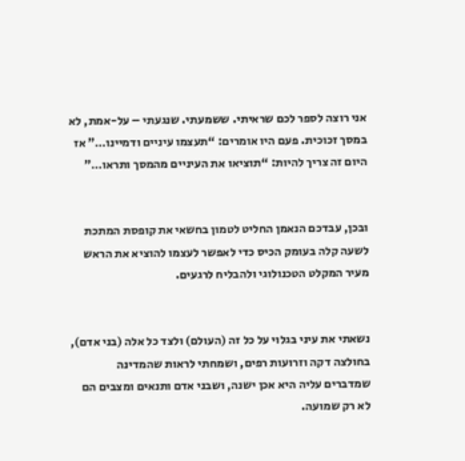אני רוצה לספר לכם שראיתי. ששמעתי. שנגעתי – על-אמת, לא במסך זכוכית. פעם היו אומרים: “תעצמו עיניים ודמיינו…” אז היום זה צריך להיות: “תוציאו את העיניים מהמסך ותראו…”


ובכן, עבדכם הנאמן החליט לטמון בחשאי את קופסת המתכת לשעה קלה בעומק הכיס כדי לאפשר לעצמו להוציא את הראש מעיר המקלט הטכנולוגי ולהבליח לרגעים.


נשאתי את עיני בגלוי על כל זה (העולם) ולצד כל אלה (בני אדם), בחולצה דקה וזרועות רפים, ושמחתי לראות שהמדינה שמדברים עליה היא אכן ישנה, ושבני אדם ותנאים ומצבים הם לא רק שמועה.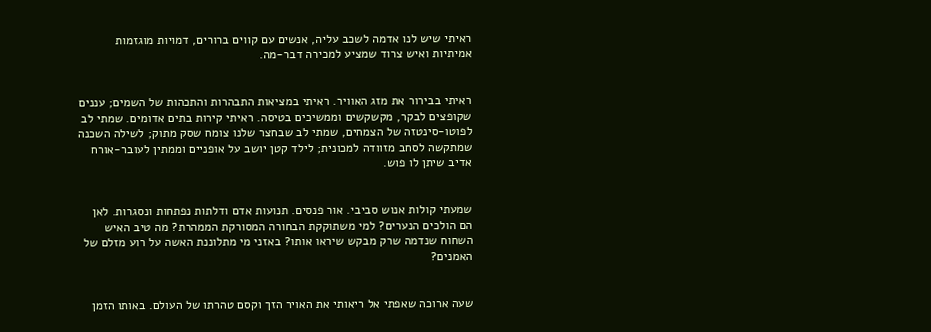ראיתי שיש לנו אדמה לשכב עליה, אנשים עם קווים ברורים, דמויות מוגזמות אמיתיות ואיש צרוד שמציע למכירה דבר-מה.


ראיתי בבירור את מזג האוויר. ראיתי במציאות התבהרות והתכהות של השמים; עננים שקופצים לבקר, מקשקשים וממשיכים בטיסה. ראיתי קירות בתים אדומים. שמתי לב לפוטו-סינטזה של הצמחים, שמתי לב שבחצר שלנו צומח שסק מתוק; לשילה השכנה שמתקשה לסחב מזוודה למכונית; לילד קטן יושב על אופניים וממתין לעובר-אורח אדיב שיתן לו פוש.


שמעתי קולות אנוש סביבי. אור פנסים. תנועות אדם ודלתות נפתחות ונסגרות. לאן הם הולכים הנערים? למי משתוקקת הבחורה המסורקת הממהרת? מה טיב האיש השחוח שנדמה שרק מבקש שיראו אותו? באזני מי מתלוננת האשה על רוע מזלם של האמנים?


שעה ארוכה שאפתי אל ריאותי את האויר הזך וקסם טהרתו של העולם. באותו הזמן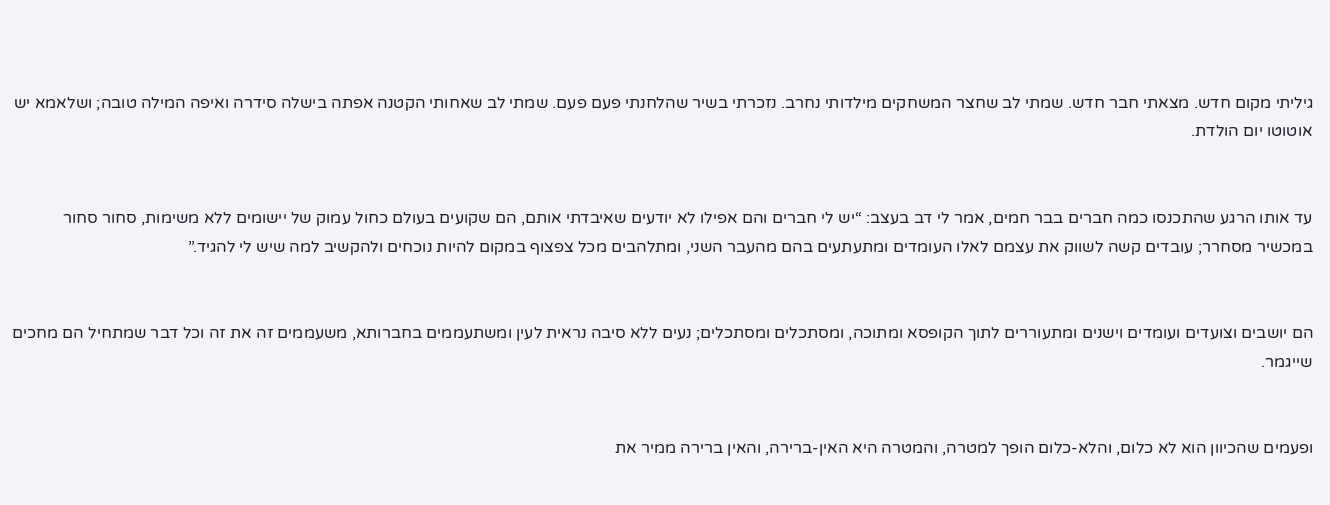גיליתי מקום חדש. מצאתי חבר חדש. שמתי לב שחצר המשחקים מילדותי נחרב. נזכרתי בשיר שהלחנתי פעם פעם. שמתי לב שאחותי הקטנה אפתה בישלה סידרה ואיפה המילה טובה; ושלאמא יש אוטוטו יום הולדת.


עד אותו הרגע שהתכנסו כמה חברים בבר חמים, אמר לי דב בעצב: “יש לי חברים והם אפילו לא יודעים שאיבדתי אותם, הם שקועים בעולם כחול עמוק של יישומים ללא משימות, סחור סחור במכשיר מסחרר; עובדים קשה לשווק את עצמם לאלו העומדים ומתעתעים בהם מהעבר השני, ומתלהבים מכל צפצוף במקום להיות נוכחים ולהקשיב למה שיש לי להגיד.”


הם יושבים וצועדים ועומדים וישנים ומתעוררים לתוך הקופסא ומתוכה, ומסתכלים ומסתכלים; נעים ללא סיבה נראית לעין ומשתעממים בחברותא, משעממים זה את זה וכל דבר שמתחיל הם מחכים שייגמר.


ופעמים שהכיוון הוא לא כלום, והלא-כלום הופך למטרה, והמטרה היא האין-ברירה, והאין ברירה ממיר את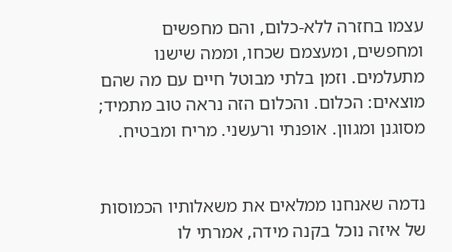עצמו בחזרה ללא-כלום, והם מחפשים ומחפשים, ומעצמם שכחו, וממה שישנו מתעלמים. וזמן בלתי מבוטל חיים עם מה שהם מוצאים: הכלום. והכלום הזה נראה טוב מתמיד; מסוגנן ומגוון. אופנתי ורעשני. מריח ומבטיח.


נדמה שאנחנו ממלאים את משאלותיו הכמוסות של איזה נוכל בקנה מידה, אמרתי לו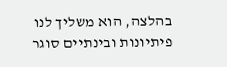בהלצה, הוא משליך לנו פיתיונות ובינתיים סוגר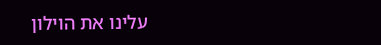עלינו את הוילון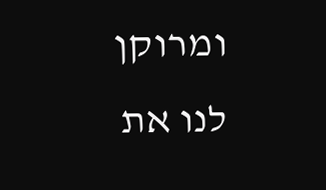ומרוקן לנו את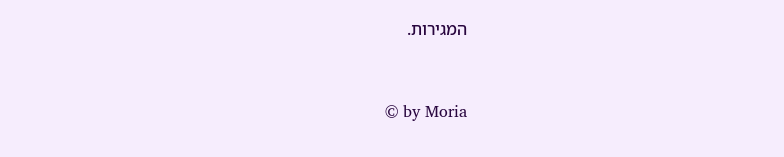המגירות.


© by Moria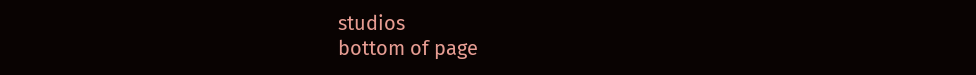studios
bottom of page